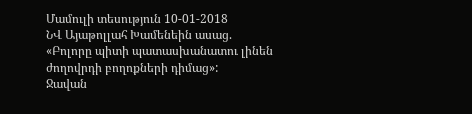Մամուլի տեսություն 10-01-2018
ՆՎ Այաթոլլահ Խամենեին ասաց. «Բոլորը պիտի պատասխանատու լինեն ժողովրդի բողոքների դիմաց»:
Ջավան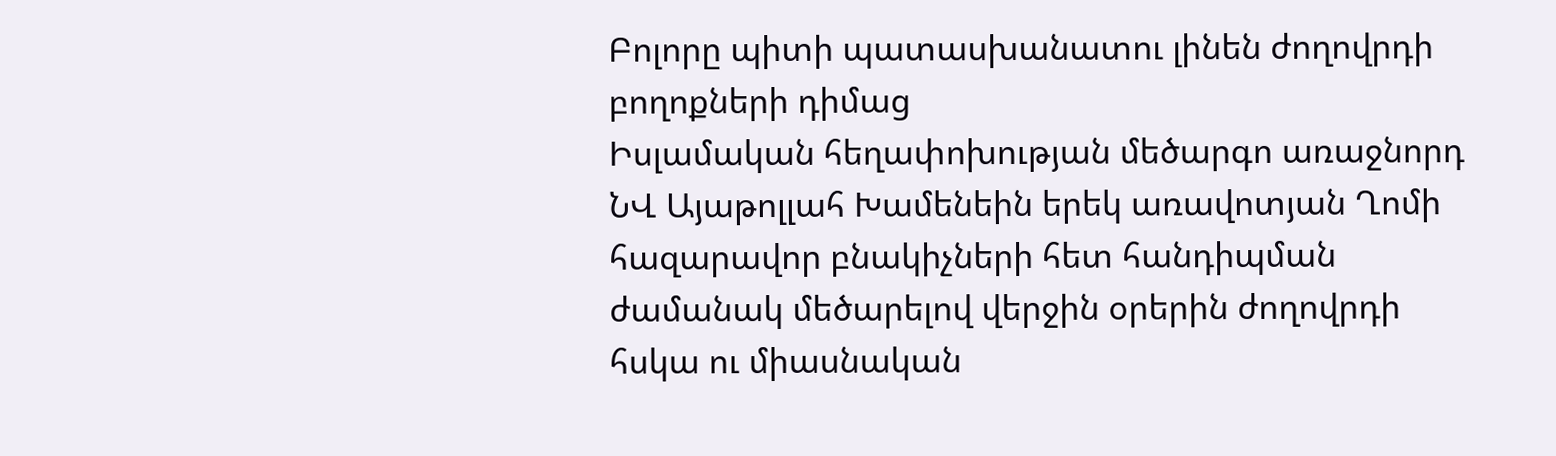Բոլորը պիտի պատասխանատու լինեն ժողովրդի բողոքների դիմաց
Իսլամական հեղափոխության մեծարգո առաջնորդ ՆՎ Այաթոլլահ Խամենեին երեկ առավոտյան Ղոմի հազարավոր բնակիչների հետ հանդիպման ժամանակ մեծարելով վերջին օրերին ժողովրդի հսկա ու միասնական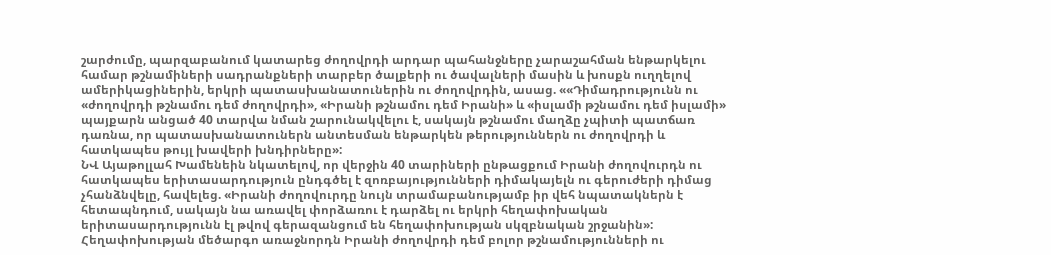շարժումը, պարզաբանում կատարեց ժողովրդի արդար պահանջները չարաշահման ենթարկելու համար թշնամիների սադրանքների տարբեր ծալքերի ու ծավալների մասին և խոսքն ուղղելով ամերիկացիներին, երկրի պատասխանատուներին ու ժողովրդին, ասաց. ««Դիմադրությունն ու «ժողովրդի թշնամու դեմ ժողովրդի», «Իրանի թշնամու դեմ Իրանի» և «իսլամի թշնամու դեմ իսլամի» պայքարն անցած 40 տարվա նման շարունակվելու է, սակայն թշնամու մաղձը չպիտի պատճառ դառնա, որ պատասխանատուներն անտեսման ենթարկեն թերություններն ու ժողովրդի և հատկապես թույլ խավերի խնդիրները»:
ՆՎ Այաթոլլահ Խամենեին նկատելով, որ վերջին 40 տարիների ընթացքում Իրանի ժողովուրդն ու հատկապես երիտասարդություն ընդգծել է զոռբայությունների դիմակայելն ու գերուժերի դիմաց չհանձնվելը, հավելեց. «Իրանի ժողովուրդը նույն տրամաբանությամբ իր վեհ նպատակներն է հետապնդում, սակայն նա առավել փորձառու է դարձել ու երկրի հեղափոխական երիտասարդությունն էլ թվով գերազանցում են հեղափոխության սկզբնական շրջանին»:
Հեղափոխության մեծարգո առաջնորդն Իրանի ժողովրդի դեմ բոլոր թշնամությունների ու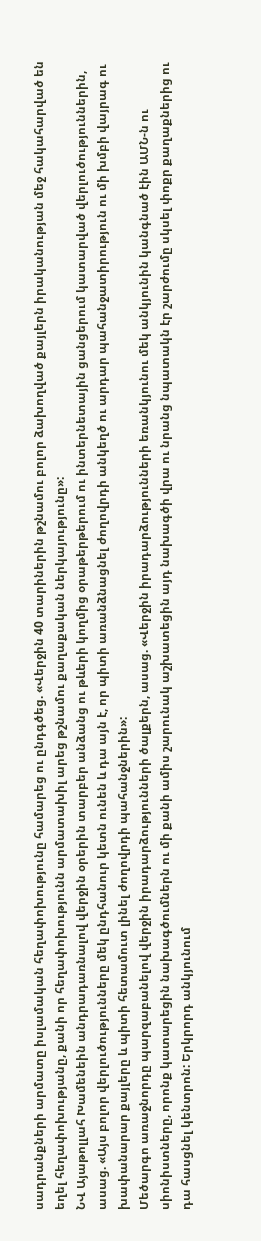սադրանքների արմատը իսլամական հեղափոխությունը համարեց ու ընդգծեց. «Վերջին 40 տարիներին թշնամու բոլոր ձախողված քայլերն իրականության մեջ հակահարված են եղել հեղափոխությանը, քանի որ հեղափոխությունն արմատախիլ արեց թշնամու քաղաքական ներկայությունը»:
ՆՎ Այաթոլլահ Խամենեին անդրադառնալով վերջին օրերին տարբեր անձանց ու թևերի կողմից օրաթերթերում ու ինտերնետային ցանցերում կատարված վերլուծություններին, ասաց. «Այս բոլոր վերլուծությունները մեկ ընդհանուր կետն ունեն և դա այն է, որ պիտի առանձնացնել ժողովրդի անկեղծ ու արդար պահանջատիրություն ու մի խմբի վայրագ ու խափանարար քայլերը և պիտի հետամուտ լինել ժողովրդի պահանջներին»:
Մեծարգո առաջնորդը պարզաբանելով վերջին իրադարձությունների ծալքերն, ասաց. «Վերջին իրադարձությունների եռանկյունու մեկ անկյունին կանգնած էին ԱՄՆ-ն ու սիոնիստները, որոնք կատարեցին նախագծումներն ու մի քանի ամիս շարունակ աշխատեցին այդ նախագծի վրա ու նրանց նպատակն էր շարժումը սկսել փոքր քաղաքներից ու դա հասցնել կենտրոն: Երկրորդ անկյունում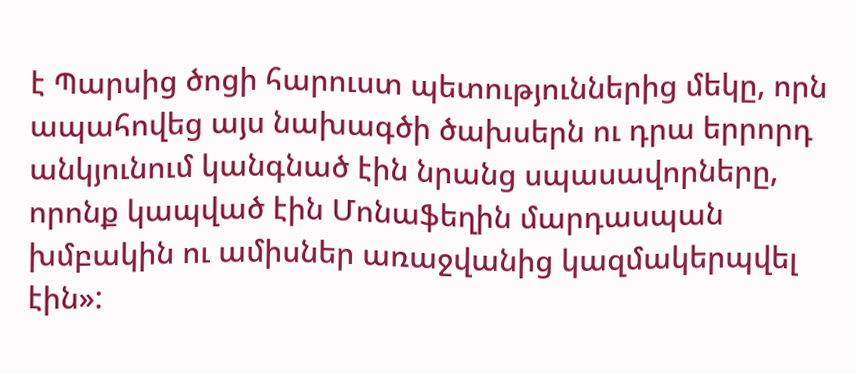է Պարսից ծոցի հարուստ պետություններից մեկը, որն ապահովեց այս նախագծի ծախսերն ու դրա երրորդ անկյունում կանգնած էին նրանց սպասավորները, որոնք կապված էին Մոնաֆեղին մարդասպան խմբակին ու ամիսներ առաջվանից կազմակերպվել էին»: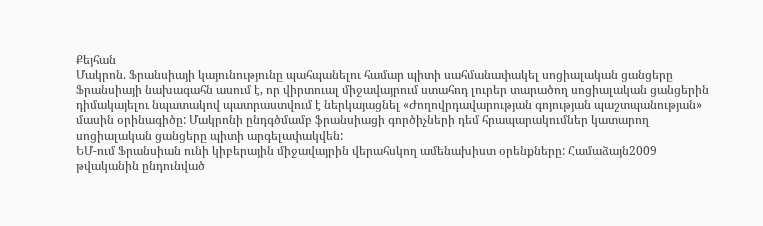Քեյհան
Մակրոն. Ֆրանսիայի կայունությունը պահպանելու համար պիտի սահմանափակել սոցիալական ցանցերը
Ֆրանսիայի նախագահն ասում է, որ վիրտուալ միջավայրում ստահոդ լուրեր տարածող սոցիալական ցանցերին դիմակայելու նպատակով պատրաստվում է ներկայացնել «Ժողովրդավարության գոյության պաշտպանության» մասին օրինագիծը: Մակրոնի ընդգծմամբ ֆրանսիացի գործիչների դեմ հրապարակումներ կատարող սոցիալական ցանցերը պիտի արգելափակվեն:
ԵՄ-ում Ֆրանսիան ունի կիբերային միջավայրին վերահսկող ամենախիստ օրենքները: Համաձայն2009 թվականին ընդունված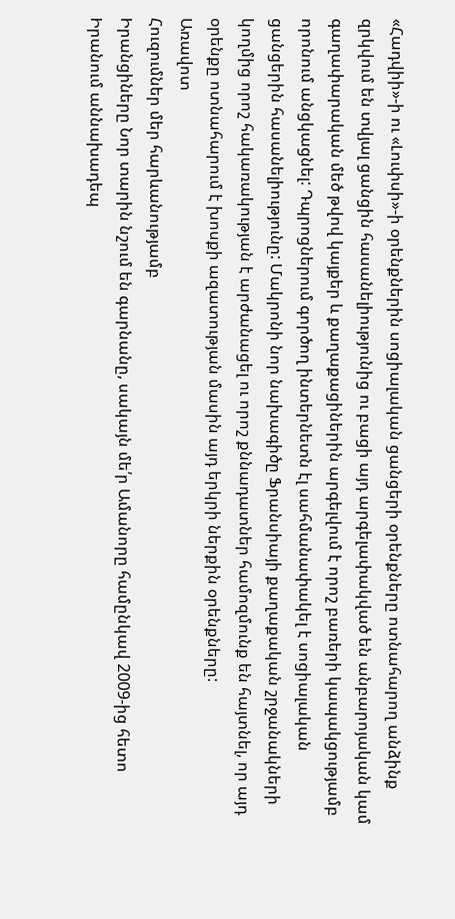«Հադվիի»-ի ու «Լուփսի»-ի օրենքներին սոցիալական ցանցերի օրենքները ոտնահարող անձինք զրկվում են տվյալ ցանցին հասանելիությունից ու բացի այդ արգելափակված են անբարոյական կամ գաղափարական մեծ թվով կայքեր և քաղաքացիներին արգելվում է որոշ բառերի կապակցությամբ որոնում անցկացնել: Դպրոցներում գործող ինտերնետն էլ սահմանափակել է սոցիալական ցանցերին հասանելիությունը: Մակրոնի նոր նախագիծը Ֆրանսիայի քաղաքական շրջանակների կողմից որոշ հակառակության է արժանացել ու որոշ քննադատներ համոզմունք են հայտնել, որ այդ օրենքը ոտնահարում է խոսքի ազատության մասին այդ երկրի ներքին օրենքները:
Առավոտ
Հուզումներ մեր հարևանությամբ
Իրանցիները Նոր տարին նշում են գարնանը, սակայն մե՛ր Ամանորը համընկավ 2009-ից հետո Իրանում աննախադեպ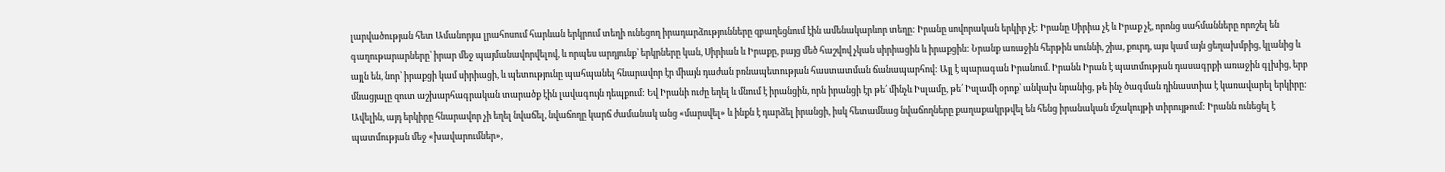լարվածության հետ Ամանորյա լրահոսում հարևան երկրում տեղի ունեցող իրադարձությունները զբաղեցնում էին ամենակարևոր տեղը: Իրանը սովորական երկիր չէ: Իրանը Սիրիա չէ և Իրաք չէ, որոնց սահմանները որոշել են գաղութարարները՝ իրար մեջ պայմանավորվելով, և որպես արդյունք՝ երկրները կան, Սիրիան և Իրաքը, բայց մեծ հաշվով չկան սիրիացին և իրաքցին: Նրանք առաջին հերթին սուննի, շիա, քուրդ, այս կամ այն ցեղախմբից, կլանից և այլն են, նոր՝ իրաքցի կամ սիրիացի, և պետությունը պահպանել հնարավոր էր միայն դաժան բռնապետության հաստատման ճանապարհով: Այլ է պարագան Իրանում. Իրանն Իրան է պատմության դասագրքի առաջին գլխից, երբ մնացյալը զուտ աշխարհագրական տարածք էին լավագույն դեպքում: Եվ Իրանի ուժը եղել և մնում է իրանցին, որն իրանցի էր թե՛ մինչև Իսլամը, թե՛ Իսլամի օրոք՝ անկախ նրանից, թե ինչ ծագման դինաստիա է կառավարել երկիրը: Ավելին, այդ երկիրը հնարավոր չի եղել նվաճել, նվաճողը կարճ ժամանակ անց «մարսվել» և ինքն է դարձել իրանցի, իսկ հետամնաց նվաճողները քաղաքակրթվել են հենց իրանական մշակույթի տիրույթում: Իրանն ունեցել է պատմության մեջ «խավարումներ»,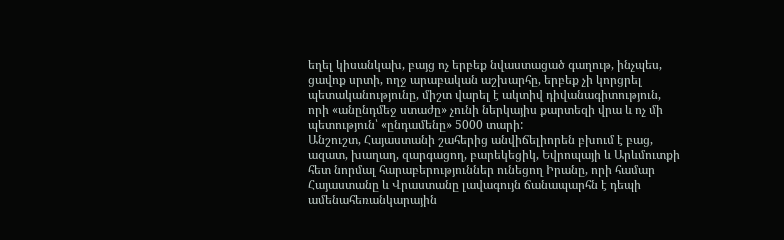եղել կիսանկախ, բայց ոչ երբեք նվաստացած գաղութ, ինչպես, ցավոք սրտի, ողջ արաբական աշխարհը, երբեք չի կորցրել պետականությունը, միշտ վարել է ակտիվ դիվանագիտություն, որի «անընդմեջ ստաժը» չունի ներկայիս քարտեզի վրա և ոչ մի պետություն՝ «ընդամենը» 5000 տարի:
Անշուշտ, Հայաստանի շահերից անվիճելիորեն բխում է բաց, ազատ, խաղաղ, զարգացող, բարեկեցիկ, Եվրոպայի և Արևմուտքի հետ նորմալ հարաբերություններ ունեցող Իրանը, որի համար Հայաստանը և Վրաստանը լավագույն ճանապարհն է դեպի ամենահեռանկարային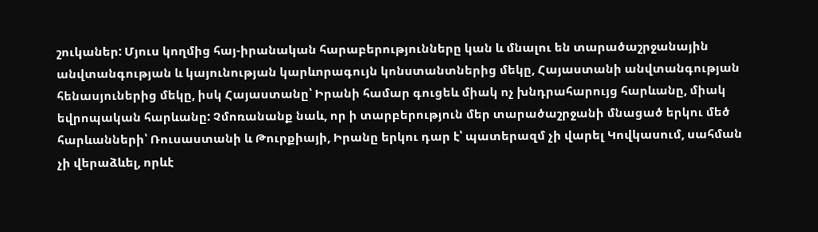շուկաներ: Մյուս կողմից հայ-իրանական հարաբերությունները կան և մնալու են տարածաշրջանային անվտանգության և կայունության կարևորագույն կոնստանտներից մեկը, Հայաստանի անվտանգության հենասյուներից մեկը, իսկ Հայաստանը՝ Իրանի համար գուցեև միակ ոչ խնդրահարույց հարևանը, միակ եվրոպական հարևանը: Չմոռանանք նաև, որ ի տարբերություն մեր տարածաշրջանի մնացած երկու մեծ հարևանների՝ Ռուսաստանի և Թուրքիայի, Իրանը երկու դար է՝ պատերազմ չի վարել Կովկասում, սահման չի վերաձևել, որևէ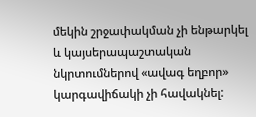մեկին շրջափակման չի ենթարկել և կայսերապաշտական նկրտումներով «ավագ եղբոր» կարգավիճակի չի հավակնել: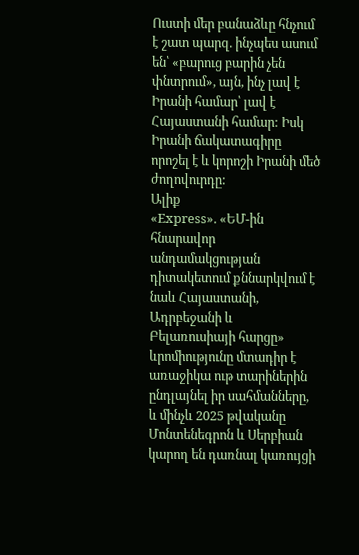Ուստի մեր բանաձևը հնչում է շատ պարզ. ինչպես ասում են՝ «բարուց բարին չեն փնտրում», այն, ինչ լավ է Իրանի համար՝ լավ է Հայաստանի համար: Իսկ Իրանի ճակատագիրը որոշել է և կորոշի Իրանի մեծ ժողովուրդը:
Ալիք
«Express». «ԵՄ-ին հնարավոր անդամակցության դիտակետում քննարկվում է նաև Հայաստանի, Ադրբեջանի և Բելառուսիայի հարցը»
ևրոմիությունը մտադիր է առաջիկա ութ տարիներին ընդլայնել իր սահմանները, և մինչև 2025 թվականը Մոնտենեգրոն և Սերբիան կարող են դառնալ կառույցի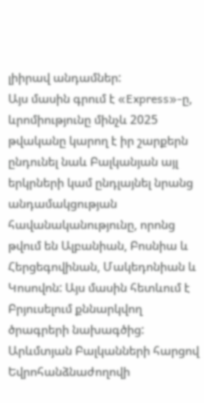լիիրավ անդամներ:
Այս մասին գրում է «Express»-ը, ևրոմիությունը մինչև 2025 թվականը կարող է իր շարքերն ընդունել նաև Բալկանյան այլ երկրների կամ ընդլայնել նրանց անդամակցության հավանականությունը, որոնց թվում են Ալբանիան, Բոսնիա և Հերցեգովինան, Մակեդոնիան և Կոսովոն: Այս մասին հետևում է Բրյուսելում քննարկվող ծրագրերի նախագծից:
Արևմտյան Բալկանների հարցով Եվրոհանձնաժողովի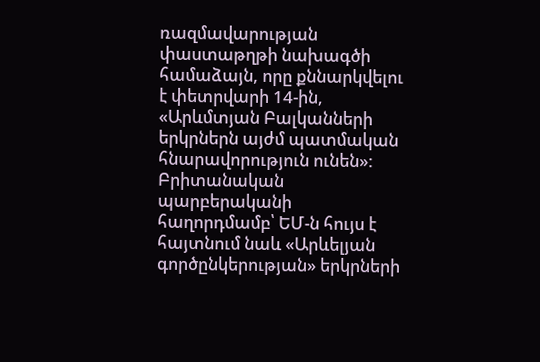ռազմավարության փաստաթղթի նախագծի համաձայն, որը քննարկվելու է փետրվարի 14-ին, «Արևմտյան Բալկանների երկրներն այժմ պատմական հնարավորություն ունեն»:
Բրիտանական պարբերականի հաղորդմամբ՝ ԵՄ-ն հույս է հայտնում նաև «Արևելյան գործընկերության» երկրների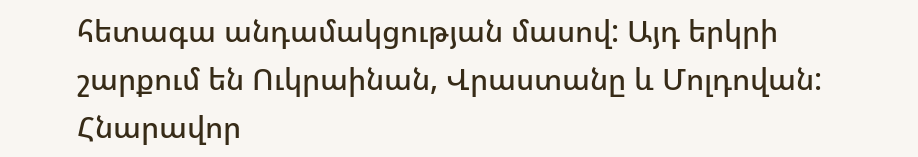հետագա անդամակցության մասով: Այդ երկրի շարքում են Ուկրաինան, Վրաստանը և Մոլդովան: Հնարավոր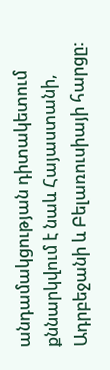անդամակցության դիտակետում քննարկվում է նաև Հայաստանի, Ադրբեջանի և Բելառուսիայի հարցը: